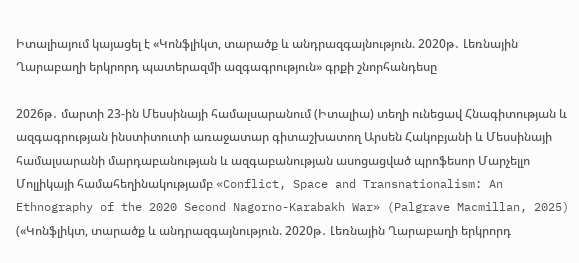Իտալիայում կայացել է «Կոնֆլիկտ, տարածք և անդրազգայնություն. 2020թ․ Լեռնային Ղարաբաղի երկրորդ պատերազմի ազգագրություն» գրքի շնորհանդեսը

2026թ․ մարտի 23-ին Մեսսինայի համալսարանում (Իտալիա) տեղի ունեցավ Հնագիտության և ազգագրության ինստիտուտի առաջատար գիտաշխատող Արսեն Հակոբյանի և Մեսսինայի համալսարանի մարդաբանության և ազգաբանության ասոցացված պրոֆեսոր Մարչելլո Մոլլիկայի համահեղինակությամբ «Conflict, Space and Transnationalism: An Ethnography of the 2020 Second Nagorno-Karabakh War» (Palgrave Macmillan, 2025) («Կոնֆլիկտ, տարածք և անդրազգայնություն. 2020թ․ Լեռնային Ղարաբաղի երկրորդ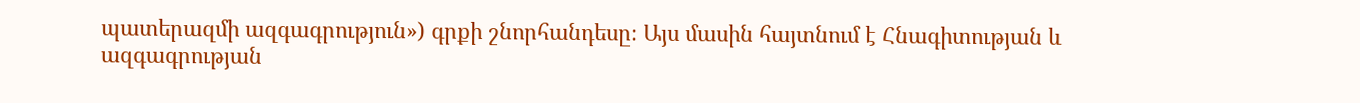պատերազմի ազգագրություն») գրքի շնորհանդեսը։ Այս մասին հայտնում է Հնագիտության և ազգագրության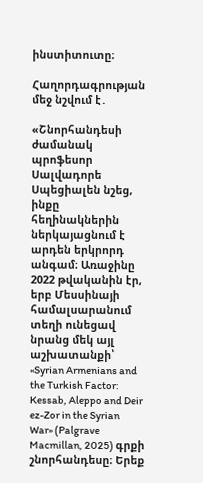ինստիտուտը։

Հաղորդագրության մեջ նշվում է․

«Շնորհանդեսի ժամանակ պրոֆեսոր Սալվադորե Սպեցիալեն նշեց, ինքը հեղինակներին ներկայացնում է արդեն երկրորդ անգամ։ Առաջինը 2022 թվականին էր, երբ Մեսսինայի համալսարանում տեղի ունեցավ նրանց մեկ այլ աշխատանքի՝ «Syrian Armenians and the Turkish Factor: Kessab, Aleppo and Deir ez-Zor in the Syrian War» (Palgrave Macmillan, 2025) գրքի շնորհանդեսը։ Երեք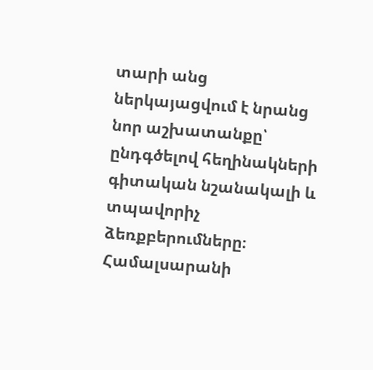տարի անց ներկայացվում է նրանց նոր աշխատանքը՝ ընդգծելով հեղինակների գիտական նշանակալի և տպավորիչ ձեռքբերումները։
Համալսարանի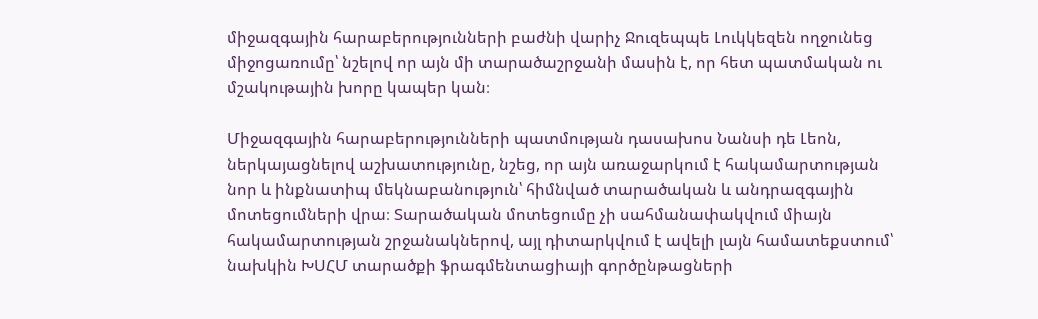միջազգային հարաբերությունների բաժնի վարիչ Ջուզեպպե Լուկկեզեն ողջունեց միջոցառումը՝ նշելով որ այն մի տարածաշրջանի մասին է, որ հետ պատմական ու մշակութային խորը կապեր կան։

Միջազգային հարաբերությունների պատմության դասախոս Նանսի դե Լեոն, ներկայացնելով աշխատությունը, նշեց, որ այն առաջարկում է հակամարտության նոր և ինքնատիպ մեկնաբանություն՝ հիմնված տարածական և անդրազգային մոտեցումների վրա։ Տարածական մոտեցումը չի սահմանափակվում միայն հակամարտության շրջանակներով, այլ դիտարկվում է ավելի լայն համատեքստում՝ նախկին ԽՍՀՄ տարածքի ֆրագմենտացիայի գործընթացների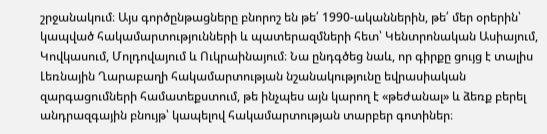շրջանակում։ Այս գործընթացները բնորոշ են թե՛ 1990-ականներին, թե՛ մեր օրերին՝ կապված հակամարտությունների և պատերազմների հետ՝ Կենտրոնական Ասիայում, Կովկասում, Մոլդովայում և Ուկրաինայում։ Նա ընդգծեց նաև, որ գիրքը ցույց է տալիս Լեռնային Ղարաբաղի հակամարտության նշանակությունը եվրասիական զարգացումների համատեքստում, թե ինչպես այն կարող է «թեժանալ» և ձեռք բերել անդրազգային բնույթ՝ կապելով հակամարտության տարբեր գոտիներ։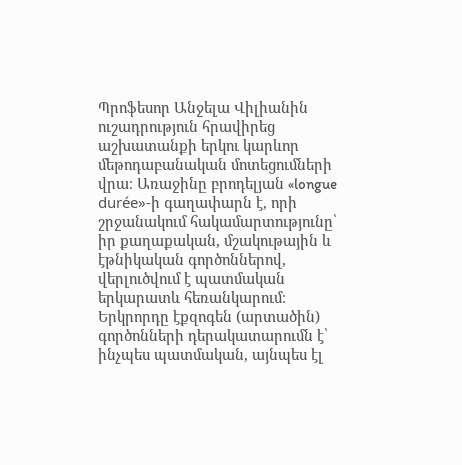Պրոֆեսոր Անջելա Վիլիանին ուշադրություն հրավիրեց աշխատանքի երկու կարևոր մեթոդաբանական մոտեցումների վրա։ Առաջինը բրոդելյան «longue durée»-ի գաղափարն է, որի շրջանակում հակամարտությունը՝ իր քաղաքական, մշակութային և էթնիկական գործոններով, վերլուծվում է պատմական երկարատև հեռանկարում։ Երկրորդը էքզոգեն (արտածին) գործոնների դերակատարումն է՝ ինչպես պատմական, այնպես էլ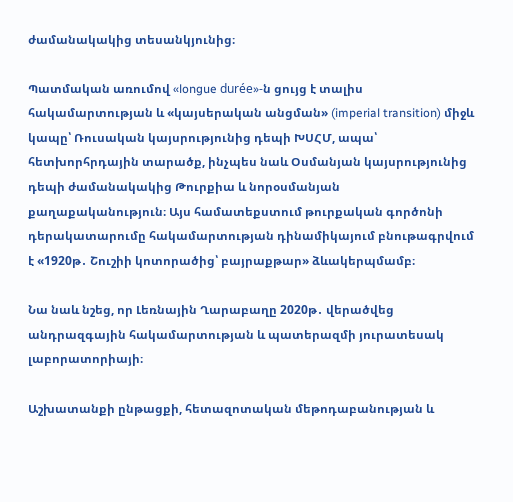ժամանակակից տեսանկյունից։

Պատմական առումով «longue durée»-ն ցույց է տալիս հակամարտության և «կայսերական անցման» (imperial transition) միջև կապը՝ Ռուսական կայսրությունից դեպի ԽՍՀՄ, ապա՝ հետխորհրդային տարածք, ինչպես նաև Օսմանյան կայսրությունից դեպի ժամանակակից Թուրքիա և նորօսմանյան քաղաքականություն։ Այս համատեքստում թուրքական գործոնի դերակատարումը հակամարտության դինամիկայում բնութագրվում է «1920թ․ Շուշիի կոտորածից՝ բայրաքթար» ձևակերպմամբ։

Նա նաև նշեց, որ Լեռնային Ղարաբաղը 2020թ․ վերածվեց անդրազգային հակամարտության և պատերազմի յուրատեսակ լաբորատորիայի։

Աշխատանքի ընթացքի, հետազոտական մեթոդաբանության և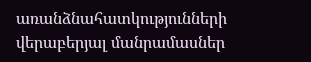առանձնահատկությունների վերաբերյալ մանրամասներ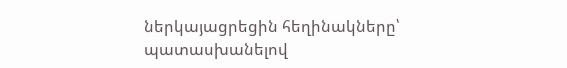ներկայացրեցին հեղինակները՝ պատասխանելով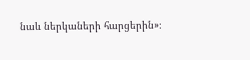նաև ներկաների հարցերին»։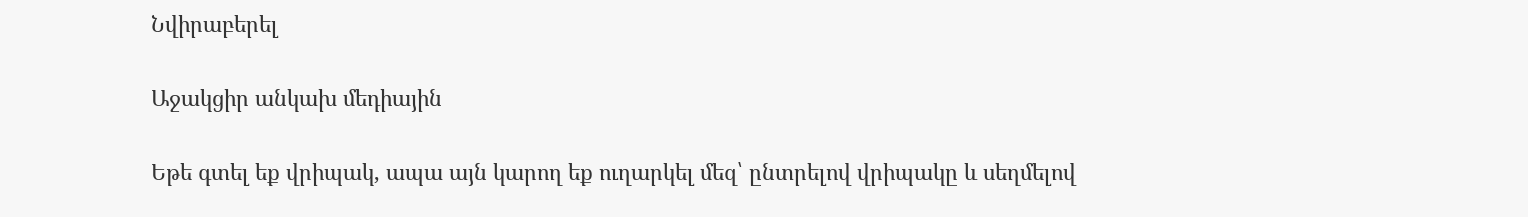Նվիրաբերել

Աջակցիր անկախ մեդիային

Եթե գտել եք վրիպակ, ապա այն կարող եք ուղարկել մեզ՝ ընտրելով վրիպակը և սեղմելով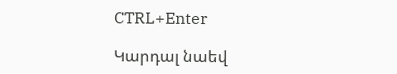CTRL+Enter

Կարդալ նաեվ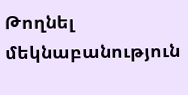Թողնել մեկնաբանություն